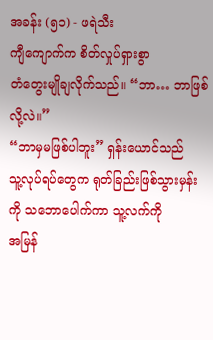အခန်း (၅၁) - ဖရဲသီး
ကျီကျောက်က စိတ်လှုပ်ရှားစွာ
တံတွေးမျိုချလိုက်သည်။ “ဘာ… ဘာဖြစ်လို့လဲ။”
“ဘာမှမဖြစ်ပါဘူး” ရှန်းယောင်သည်
သူ့လုပ်ရပ်တွေက ရုတ်ခြည်းဖြစ်သွားမှန်းကို သဘောပေါက်ကာ သူ့လက်ကို
အမြန်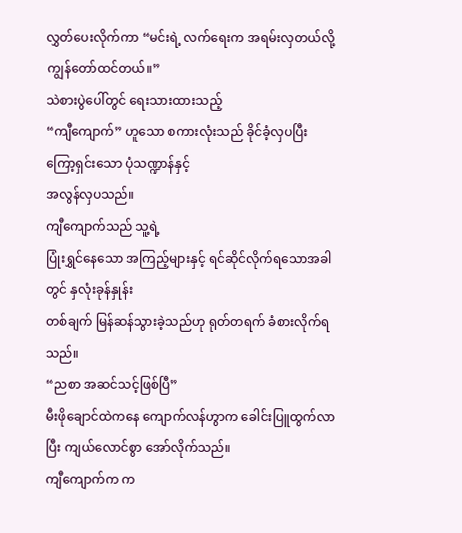လွှတ်ပေးလိုက်ကာ “မင်းရဲ့ လက်ရေးက အရမ်းလှတယ်လို့ကျွန်တော်ထင်တယ်။”
သဲစားပွဲပေါ်တွင် ရေးသားထားသည့်
“ကျီကျောက်” ဟူသော စကားလုံးသည် ခိုင်ခံ့လှပပြီး ကြော့ရှင်းသော ပုံသဏ္ဍာန်နှင့်
အလွန်လှပသည်။
ကျီကျောက်သည် သူ့ရဲ့
ပြုံးရွှင်နေသော အကြည့်များနှင့် ရင်ဆိုင်လိုက်ရသောအခါတွင် နှလုံးခုန်နှုန်း
တစ်ချက် မြန်ဆန်သွားခဲ့သည်ဟု ရုတ်တရက် ခံစားလိုက်ရသည်။
“ညစာ အဆင်သင့်ဖြစ်ပြီ”
မီးဖိုချောင်ထဲကနေ ကျောက်လန်ဟွာက ခေါင်းပြူထွက်လာပြီး ကျယ်လောင်စွာ အော်လိုက်သည်။
ကျီကျောက်က က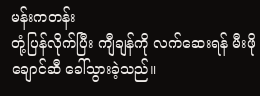မန်းကတန်း
တုံ့ပြန်လိုက်ပြီး ကျီချန်ကို လက်ဆေးရန် မီးဖိုချောင်ဆီ ခေါ်သွားခဲ့သည်။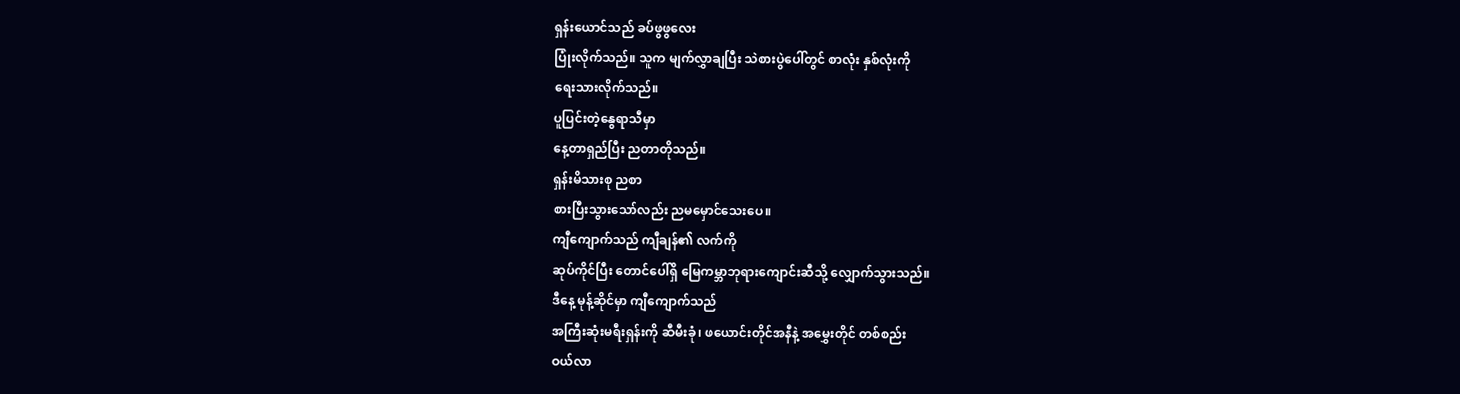ရှန်းယောင်သည် ခပ်ဖွဖွလေး
ပြုံးလိုက်သည်။ သူက မျက်လွှာချပြီး သဲစားပွဲပေါ်တွင် စာလုံး နှစ်လုံးကို
ရေးသားလိုက်သည်။
ပူပြင်းတဲ့နွေရာသီမှာ
နေ့တာရှည်ပြီး ညတာတိုသည်။
ရှန်းမိသားစု ညစာ
စားပြီးသွားသော်လည်း ညမမှောင်သေးပေ။
ကျီကျောက်သည် ကျီချန်၏ လက်ကို
ဆုပ်ကိုင်ပြီး တောင်ပေါ်ရှိ မြေကမ္ဘာဘုရားကျောင်းဆီသို့ လျှောက်သွားသည်။
ဒီနေ့ မုန့်ဆိုင်မှာ ကျီကျောက်သည်
အကြီးဆုံးမရီးရှန်းကို ဆီမီးခုံ၊ ဖယောင်းတိုင်အနီနဲ့ အမွှေးတိုင် တစ်စည်း
ဝယ်လာ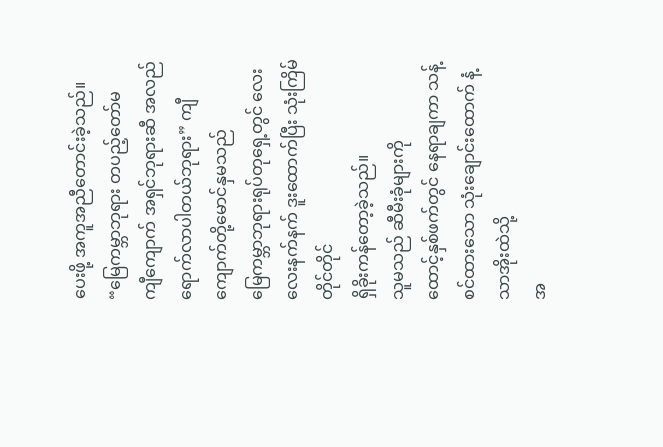ပေးဖို့ အကူအညီတောင်းခဲ့သည်။
“မြေကမ္ဘာဘုရား တပည့်တော်မ
ကျီကျောက် အရှင်ဘုရားဆီ အလည်ရောက်လာပါတယ်ဘုရား” ကျီကျောက်တို့မောင်နှမသည်
မြေကမ္ဘာဘုရားရုပ်တုရှေ့တွင် လေးလေးနက်နက် ဒူးထောက်ပြီး သုံးကြိမ်တိုင်တိုင်
ရှိခိုးကန်တော့ခဲ့သည်။
သူမသည် ဆီမီးခုံများကို
ထောင့်နှစ်ဖက်တွင် နေရာချကာ သန့်စင်ထားသော သုံးချောင်းထောက် နံ့သာအိုးထဲသို့
အ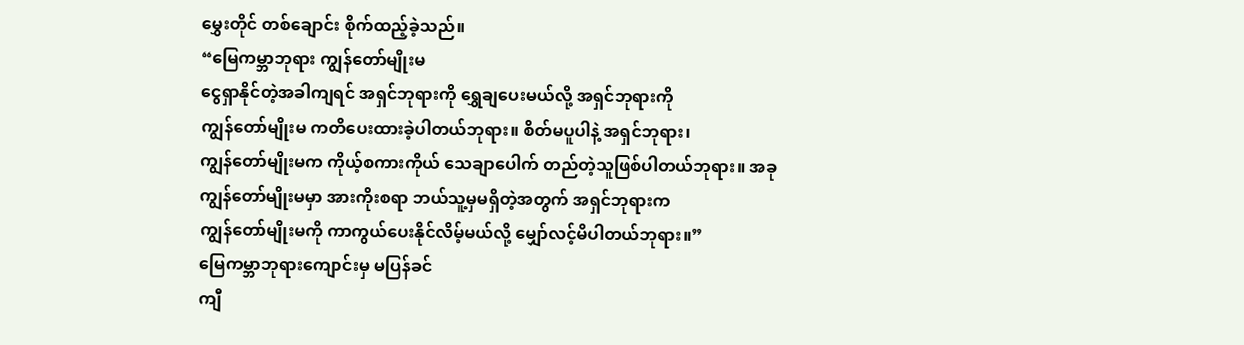မွှေးတိုင် တစ်ချောင်း စိုက်ထည့်ခဲ့သည်။
“မြေကမ္ဘာဘုရား ကျွန်တော်မျိုးမ
ငွေရှာနိုင်တဲ့အခါကျရင် အရှင်ဘုရားကို ရွှေချပေးမယ်လို့ အရှင်ဘုရားကို
ကျွန်တော်မျိုးမ ကတိပေးထားခဲ့ပါတယ်ဘုရား။ စိတ်မပူပါနဲ့ အရှင်ဘုရား၊
ကျွန်တော်မျိုးမက ကိုယ့်စကားကိုယ် သေချာပေါက် တည်တဲ့သူဖြစ်ပါတယ်ဘုရား။ အခု
ကျွန်တော်မျိုးမမှာ အားကိုးစရာ ဘယ်သူ့မှမရှိတဲ့အတွက် အရှင်ဘုရားက
ကျွန်တော်မျိုးမကို ကာကွယ်ပေးနိုင်လိမ့်မယ်လို့ မျှော်လင့်မိပါတယ်ဘုရား။”
မြေကမ္ဘာဘုရားကျောင်းမှ မပြန်ခင်
ကျီ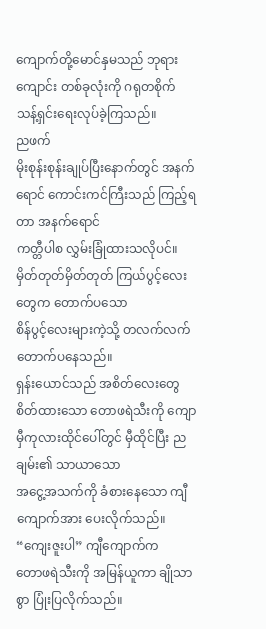ကျောက်တို့မောင်နှမသည် ဘုရားကျောင်း တစ်ခုလုံးကို ဂရုတစိုက်
သန့်ရှင်းရေးလုပ်ခဲ့ကြသည်။
ညဖက်
မိုးစုန်းစုန်းချုပ်ပြီးနောက်တွင် အနက်ရောင် ကောင်းကင်ကြီးသည် ကြည့်ရတာ အနက်ရောင်
ကတ္တီပါစ လွှမ်းခြုံထားသလိုပင်။ မှိတ်တုတ်မှိတ်တုတ် ကြယ်ပွင့်လေးတွေက တောက်ပသော
စိန်ပွင့်လေးများကဲ့သို့ တလက်လက် တောက်ပနေသည်။
ရှန်းယောင်သည် အစိတ်လေးတွေ
စိတ်ထားသော တောဖရဲသီးကို ကျောမှီကုလားထိုင်ပေါ်တွင် မှီထိုင်ပြီး ညချမ်း၏ သာယာသော
အငွေ့အသက်ကို ခံစားနေသော ကျီကျောက်အား ပေးလိုက်သည်။
“ကျေးဇူးပါ” ကျီကျောက်က
တောဖရဲသီးကို အမြန်ယူကာ ချိုသာစွာ ပြုံးပြလိုက်သည်။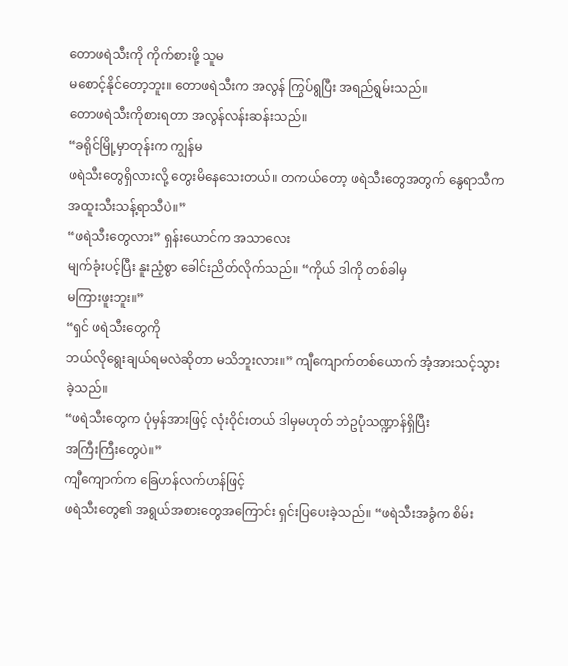တောဖရဲသီးကို ကိုက်စားဖို့ သူမ
မစောင့်နိုင်တော့ဘူး။ တောဖရဲသီးက အလွန် ကြွပ်ရွပြီး အရည်ရွမ်းသည်။
တောဖရဲသီးကိုစားရတာ အလွန်လန်းဆန်းသည်။
“ခရိုင်မြို့မှာတုန်းက ကျွန်မ
ဖရဲသီးတွေရှိလားလို့ တွေးမိနေသေးတယ်။ တကယ်တော့ ဖရဲသီးတွေအတွက် နွေရာသီက
အထူးသီးသန့်ရာသီပဲ။”
“ဖရဲသီးတွေလား” ရှန်းယောင်က အသာလေး
မျက်ခုံးပင့်ပြီး နူးညံ့စွာ ခေါင်းညိတ်လိုက်သည်။ “ကိုယ် ဒါကို တစ်ခါမှ
မကြားဖူးဘူး။”
“ရှင် ဖရဲသီးတွေကို
ဘယ်လိုရွေးချယ်ရမလဲဆိုတာ မသိဘူးလား။” ကျီကျောက်တစ်ယောက် အံ့အားသင့်သွားခဲ့သည်။
“ဖရဲသီးတွေက ပုံမှန်အားဖြင့် လုံးဝိုင်းတယ် ဒါမှမဟုတ် ဘဲဥပုံသဏ္ဍာန်ရှိပြီး
အကြီးကြီးတွေပဲ။”
ကျီကျောက်က ခြေဟန်လက်ဟန်ဖြင့်
ဖရဲသီးတွေ၏ အရွယ်အစားတွေအကြောင်း ရှင်းပြပေးခဲ့သည်။ “ဖရဲသီးအခွံက စိမ်း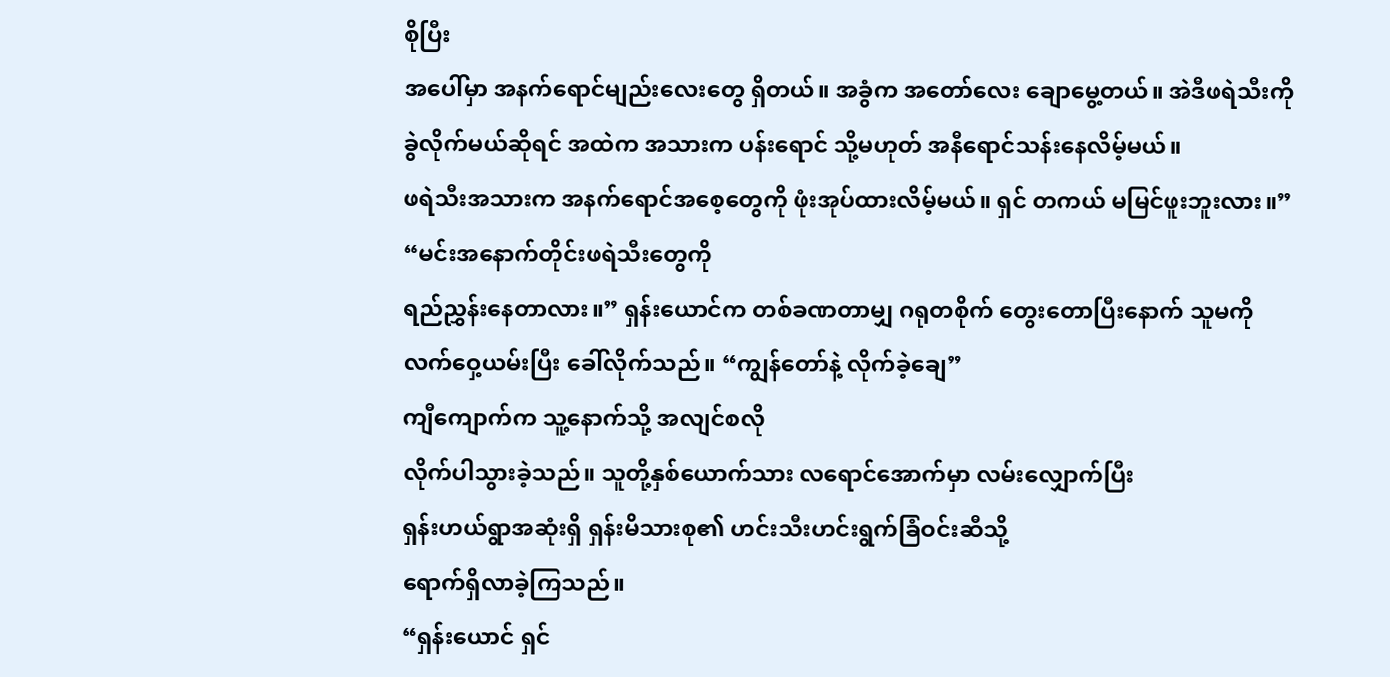စိုပြီး
အပေါ်မှာ အနက်ရောင်မျည်းလေးတွေ ရှိတယ်။ အခွံက အတော်လေး ချောမွေ့တယ်။ အဲဒီဖရဲသီးကို
ခွဲလိုက်မယ်ဆိုရင် အထဲက အသားက ပန်းရောင် သို့မဟုတ် အနီရောင်သန်းနေလိမ့်မယ်။
ဖရဲသီးအသားက အနက်ရောင်အစေ့တွေကို ဖုံးအုပ်ထားလိမ့်မယ်။ ရှင် တကယ် မမြင်ဖူးဘူးလား။”
“မင်းအနောက်တိုင်းဖရဲသီးတွေကို
ရည်ညွှန်းနေတာလား။” ရှန်းယောင်က တစ်ခဏတာမျှ ဂရုတစိုက် တွေးတောပြီးနောက် သူမကို
လက်ဝှေ့ယမ်းပြီး ခေါ်လိုက်သည်။ “ကျွန်တော်နဲ့ လိုက်ခဲ့ချေ”
ကျီကျောက်က သူ့နောက်သို့ အလျင်စလို
လိုက်ပါသွားခဲ့သည်။ သူတို့နှစ်ယောက်သား လရောင်အောက်မှာ လမ်းလျှောက်ပြီး
ရှန်းဟယ်ရွာအဆုံးရှိ ရှန်းမိသားစု၏ ဟင်းသီးဟင်းရွက်ခြံဝင်းဆီသို့
ရောက်ရှိလာခဲ့ကြသည်။
“ရှန်းယောင် ရှင်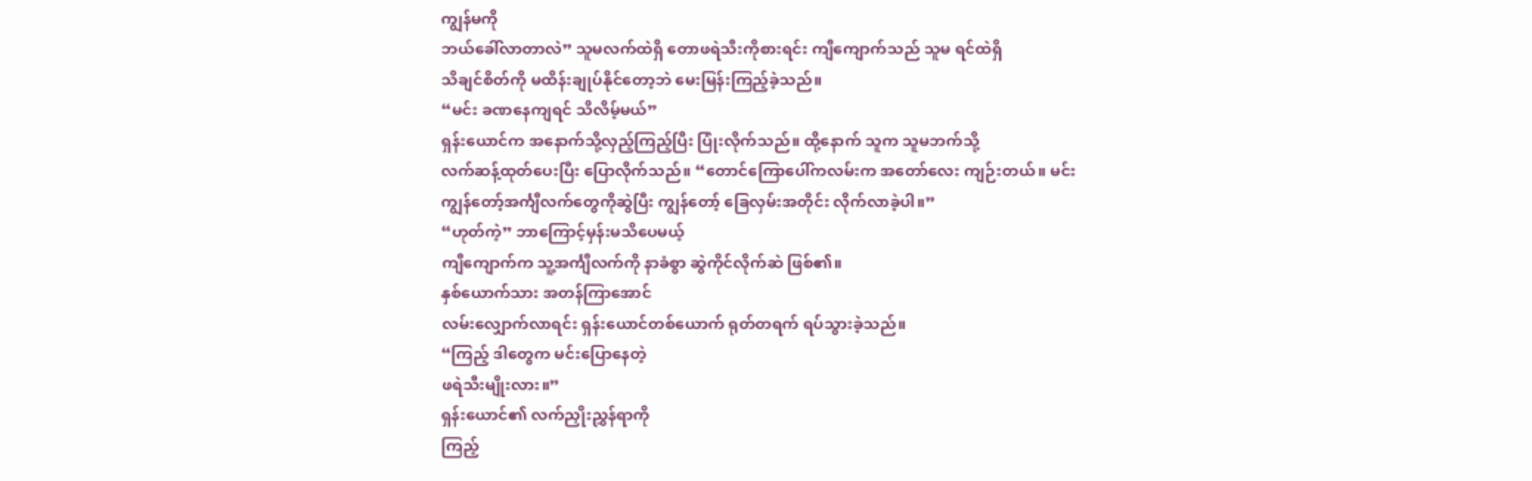ကျွန်မကို
ဘယ်ခေါ်လာတာလဲ” သူမလက်ထဲရှိ တောဖရဲသီးကိုစားရင်း ကျီကျောက်သည် သူမ ရင်ထဲရှိ
သိချင်စိတ်ကို မထိန်းချုပ်နိုင်တော့ဘဲ မေးမြန်းကြည့်ခဲ့သည်။
“မင်း ခဏနေကျရင် သိလိမ့်မယ်”
ရှန်းယောင်က အနောက်သို့လှည့်ကြည့်ပြီး ပြုံးလိုက်သည်။ ထို့နောက် သူက သူမဘက်သို့
လက်ဆန့်ထုတ်ပေးပြီး ပြောလိုက်သည်။ “တောင်ကြောပေါ်ကလမ်းက အတော်လေး ကျဉ်းတယ်။ မင်း
ကျွန်တော့်အင်္ကျီလက်တွေကိုဆွဲပြီး ကျွန်တော့် ခြေလှမ်းအတိုင်း လိုက်လာခဲ့ပါ။”
“ဟုတ်ကဲ့” ဘာကြောင့်မှန်းမသိပေမယ့်
ကျီကျောက်က သူ့အင်္ကျီလက်ကို နာခံစွာ ဆွဲကိုင်လိုက်ဆဲ ဖြစ်၏။
နှစ်ယောက်သား အတန်ကြာအောင်
လမ်းလျှောက်လာရင်း ရှန်းယောင်တစ်ယောက် ရုတ်တရက် ရပ်သွားခဲ့သည်။
“ကြည့် ဒါတွေက မင်းပြောနေတဲ့
ဖရဲသီးမျိုးလား။”
ရှန်းယောင်၏ လက်ညှိုးညွှန်ရာကို
ကြည့်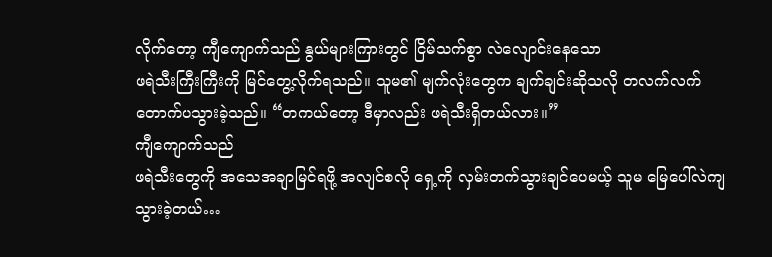လိုက်တော့ ကျီကျောက်သည် နွယ်များကြားတွင် ငြိမ်သက်စွာ လဲလျောင်းနေသော
ဖရဲသီးကြီးကြီးကို မြင်တွေ့လိုက်ရသည်။ သူမ၏ မျက်လုံးတွေက ချက်ချင်းဆိုသလို တလက်လက်
တောက်ပသွားခဲ့သည်။ “တကယ်တော့ ဒီမှာလည်း ဖရဲသီးရှိတယ်လား။”
ကျီကျောက်သည်
ဖရဲသီးတွေကို အသေအချာမြင်ရဖို့ အလျင်စလို ရှေ့ကို လှမ်းတက်သွားချင်ပေမယ့် သူမ မြေပေါ်လဲကျသွားခဲ့တယ်…